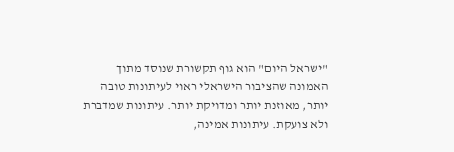"ישראל היום" הוא גוף תקשורת שנוסד מתוך האמונה שהציבור הישראלי ראוי לעיתונות טובה יותר, מאוזנת יותר ומדויקת יותר. עיתונות שמדברת ולא צועקת. עיתונות אמינה,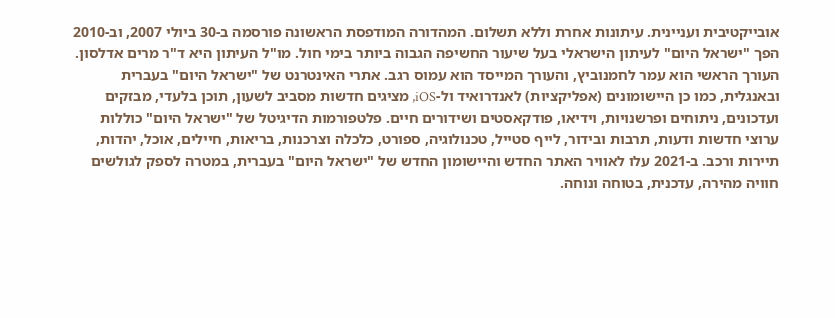אובייקטיבית ועניינית. עיתונות אחרת וללא תשלום. המהדורה המודפסת הראשונה פורסמה ב-30 ביולי 2007, וב-2010 הפך "ישראל היום" לעיתון הישראלי בעל שיעור החשיפה הגבוה ביותר בימי חול. מו"ל העיתון היא ד"ר מרים אדלסון. העורך הראשי הוא עמר לחמנוביץ, והעורך המייסד הוא עמוס רגב. אתרי האינטרנט של "ישראל היום" בעברית ובאנגלית, כמו כן היישומונים (אפליקציות) לאנדרואיד ול-iOS, מציגים חדשות מסביב לשעון, תוכן בלעדי, מבזקים ועדכונים, ניתוחים ופרשנויות, וידיאו, פודקאסטים ושידורים חיים. פלטפורמות הדיגיטל של "ישראל היום" כוללות ערוצי חדשות ודעות, תרבות ובידור, לייף סטייל, טכנולוגיה, ספורט, כלכלה וצרכנות, בריאות, חיילים, אוכל, יהדות, תיירות ורכב. ב-2021 עלו לאוויר האתר החדש והיישומון החדש של "ישראל היום" בעברית, במטרה לספק לגולשים חוויה מהירה, עדכנית, בטוחה ונוחה.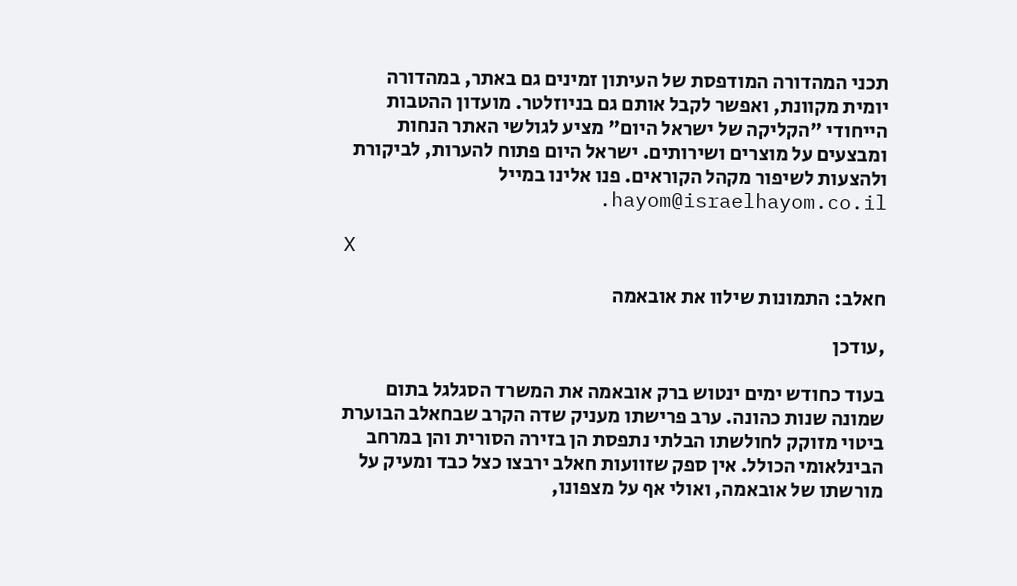תכני המהדורה המודפסת של העיתון זמינים גם באתר, במהדורה יומית מקוונת, ואפשר לקבל אותם גם בניוזלטר. מועדון ההטבות הייחודי "הקליקה של ישראל היום" מציע לגולשי האתר הנחות ומבצעים על מוצרים ושירותים. ישראל היום פתוח להערות, לביקורת ולהצעות לשיפור מקהל הקוראים. פנו אלינו במייל hayom@israelhayom.co.il.

X

חאלב: התמונות שילוו את אובאמה

,עודכן

בעוד כחודש ימים ינטוש ברק אובאמה את המשרד הסגלגל בתום שמונה שנות כהונה. ערב פרישתו מעניק שדה הקרב שבחאלב הבוערת ביטוי מזוקק לחולשתו הבלתי נתפסת הן בזירה הסורית והן במרחב הבינלאומי הכולל. אין ספק שזוועות חאלב ירבצו כצל כבד ומעיק על מורשתו של אובאמה, ואולי אף על מצפונו,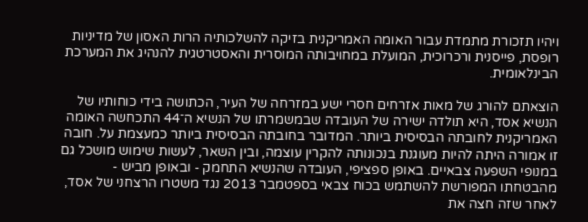ויהיו תזכורת מתמדת עבור האומה האמריקנית בזיקה להשלכותיה הרות האסון של מדיניות רופסת, פייסנית ורכרוכית, המועלת במחויבותה המוסרית והאסטרטגית להנהיג את המערכת הבינלאומית.

הוצאתם להורג של מאות אזרחים חסרי ישע במזרחה של העיר, הכתושה בידי כוחותיו של הנשיא אסד, היא תולדה ישירה של העובדה שבמשמרתו של הנשיא ה־44 התכחשה האומה האמריקנית לחובתה הבסיסית ביותר. המדובר בחובתה הבסיסית ביותר כמעצמת על. חובה זו אמורה היתה להיות מעוגנת בנכונותה להקרין עוצמה, ובין השאר, לעשות שימוש מושכל גם במנופי השפעה צבאיים. באופן ספציפי, העובדה שהנשיא התחמק - ובאופן מביש - מהבטחתו המפורשת להשתמש בכוח צבאי בספטמבר 2013 נגד משטרו הרצחני של אסד, לאחר שזה חצה את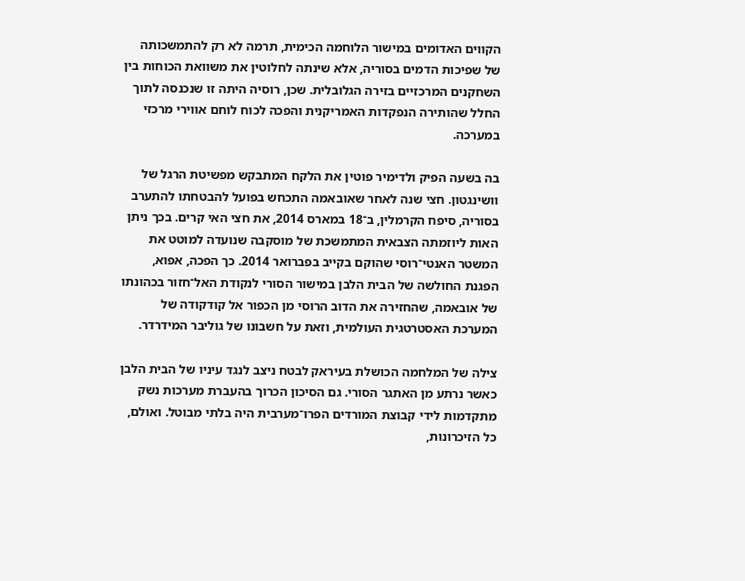הקווים האדומים במישור הלוחמה הכימית, תרמה לא רק להתמשכותה של שפיכות הדמים בסוריה, אלא שינתה לחלוטין את משוואת הכוחות בין השחקנים המרכזיים בזירה הגלובלית. שכן, רוסיה היתה זו שנכנסה לתוך החלל שהותירה הנפקדות האמריקנית והפכה לכוח לוחם אווירי מרכזי במערכה.

בה בשעה הפיק ולדימיר פוטין את הלקח המתבקש מפשיטת הרגל של וושינגטון. חצי שנה לאחר שאובאמה התכחש בפועל להבטחתו להתערב בסוריה, סיפח הקרמלין, ב־18 במארס 2014, את חצי האי קרים. בכך ניתן האות ליוזמתה הצבאית המתמשכת של מוסקבה שנועדה למוטט את המשטר האנטי־רוסי שהוקם בקייב בפברואר 2014. כך הפכה, אפוא, הפגנת החולשה של הבית הלבן במישור הסורי לנקודת האל־חזור בכהונתו של אובאמה, שהחזירה את הדוב הרוסי מן הכפור אל קודקודה של המערכת האסטרטגית העולמית, וזאת על חשבונו של גוליבר המידרדר.

צילה של המלחמה הכושלת בעיראק לבטח ניצב לנגד עיניו של הבית הלבן כאשר נרתע מן האתגר הסורי. גם הסיכון הכרוך בהעברת מערכות נשק מתקדמות לידי קבוצת המורדים הפרו־מערבית היה בלתי מבוטל. ואולם, כל הזיכרונות,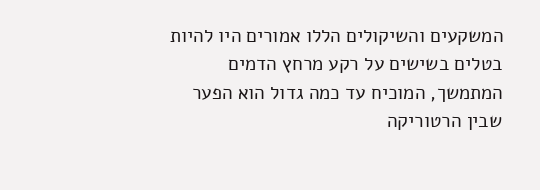המשקעים והשיקולים הללו אמורים היו להיות בטלים בשישים על רקע מרחץ הדמים המתמשך, המוכיח עד כמה גדול הוא הפער שבין הרטוריקה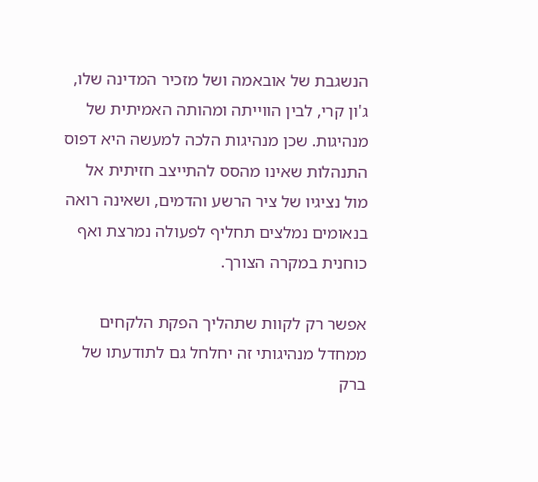הנשגבת של אובאמה ושל מזכיר המדינה שלו, ג'ון קרי, לבין הווייתה ומהותה האמיתית של מנהיגות. שכן מנהיגות הלכה למעשה היא דפוס התנהלות שאינו מהסס להתייצב חזיתית אל מול נציגיו של ציר הרשע והדמים, ושאינה רואה בנאומים נמלצים תחליף לפעולה נמרצת ואף כוחנית במקרה הצורך.

אפשר רק לקוות שתהליך הפקת הלקחים ממחדל מנהיגותי זה יחלחל גם לתודעתו של ברק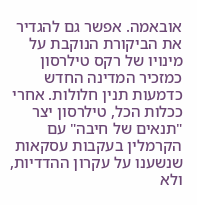אובאמה. אפשר גם להגדיר את הביקורת הנוקבת על מינויו של רקס טילרסון כמזכיר המדינה החדש כדמעות תנין חלולות. אחרי ככלות הכל, טילרסון יצר "תנאים של חיבה" עם הקרמלין בעקבות עסקאות שנשענו על עקרון ההדדיות, ולא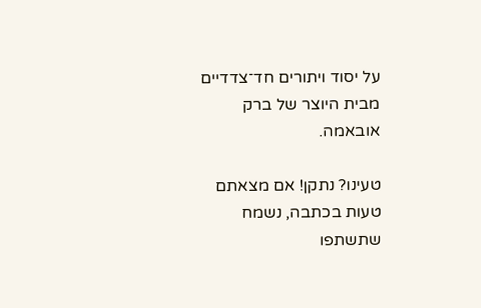על יסוד ויתורים חד־צדדיים מבית היוצר של ברק אובאמה.

טעינו? נתקן! אם מצאתם טעות בכתבה, נשמח שתשתפו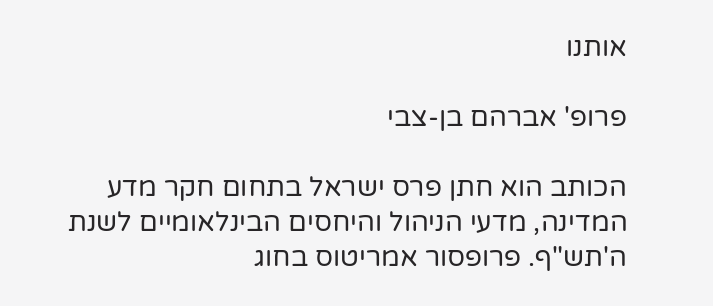אותנו

פרופ' אברהם בן-צבי

הכותב הוא חתן פרס ישראל בתחום חקר מדע המדינה, מדעי הניהול והיחסים הבינלאומיים לשנת ה'תש"ף. פרופסור אמריטוס בחוג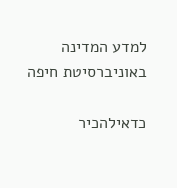למדע המדינה באוניברסיטת חיפה

כדאילהכיר